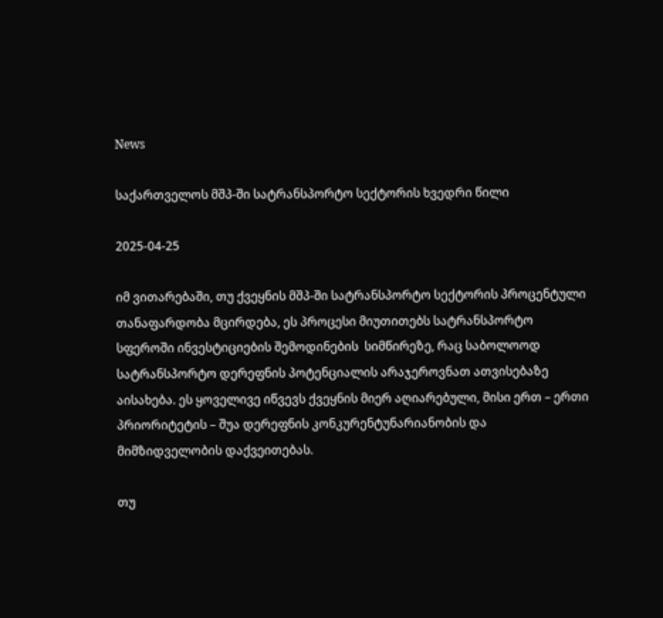News

საქართველოს მშპ-ში სატრანსპორტო სექტორის ხვედრი წილი

2025-04-25

იმ ვითარებაში, თუ ქვეყნის მშპ-ში სატრანსპორტო სექტორის პროცენტული თანაფარდობა მცირდება, ეს პროცესი მიუთითებს სატრანსპორტო სფეროში ინვესტიციების შემოდინების  სიმწირეზე, რაც საბოლოოდ სატრანსპორტო დერეფნის პოტენციალის არაჯეროვნათ ათვისებაზე აისახება. ეს ყოველივე იწვევს ქვეყნის მიერ აღიარებული, მისი ერთ – ერთი პრიორიტეტის – შუა დერეფნის კონკურენტუნარიანობის და მიმზიდველობის დაქვეითებას.

თუ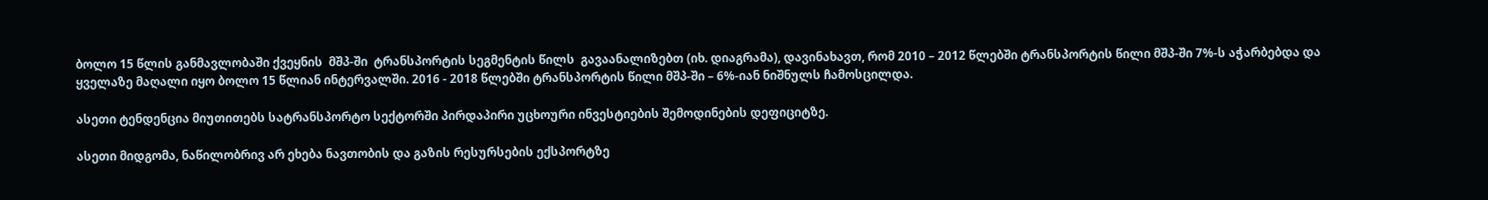ბოლო 15 წლის განმავლობაში ქვეყნის  მშპ-ში  ტრანსპორტის სეგმენტის წილს  გავაანალიზებთ (იხ. დიაგრამა), დავინახავთ, რომ 2010 – 2012 წლებში ტრანსპორტის წილი მშპ-ში 7%-ს აჭარბებდა და ყველაზე მაღალი იყო ბოლო 15 წლიან ინტერვალში. 2016 - 2018 წლებში ტრანსპორტის წილი მშპ-ში – 6%-იან ნიშნულს ჩამოსცილდა.

ასეთი ტენდენცია მიუთითებს სატრანსპორტო სექტორში პირდაპირი უცხოური ინვესტიების შემოდინების დეფიციტზე.

ასეთი მიდგომა, ნაწილობრივ არ ეხება ნავთობის და გაზის რესურსების ექსპორტზე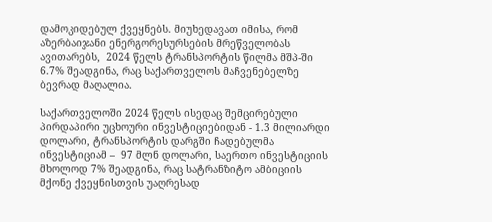დამოკიდებულ ქვეყნებს. მიუხედავათ იმისა, რომ აზერბაიჯანი ენერგორესურსების მრეწველობას ავითარებს,  2024 წელს ტრანსპორტის წილმა მშპ-ში 6.7% შეადგინა, რაც საქართველოს მაჩვენებელზე ბევრად მაღალია.

საქართველოში 2024 წელს ისედაც შემცირებული პირდაპირი უცხოური ინვესტიციებიდან - 1.3 მილიარდი დოლარი, ტრანსპორტის დარგში ჩადებულმა ინვესტიციამ –  97 მლნ დოლარი, საერთო ინვესტიციის მხოლოდ 7% შეადგინა, რაც სატრანზიტო ამბიციის მქონე ქვეყნისთვის უაღრესად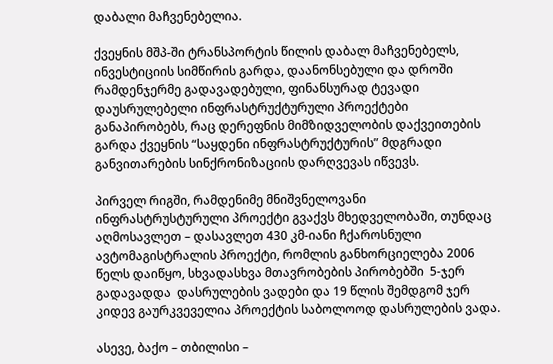დაბალი მაჩვენებელია.

ქვეყნის მშპ-ში ტრანსპორტის წილის დაბალ მაჩვენებელს, ინვესტიციის სიმწირის გარდა, დაანონსებული და დროში რამდენჯერმე გადავადებული, ფინანსურად ტევადი დაუსრულებელი ინფრასტრუქტურული პროექტები განაპირობებს, რაც დერეფნის მიმზიდველობის დაქვეითების გარდა ქვეყნის “საყდენი ინფრასტრუქტურის” მდგრადი განვითარების სინქრონიზაციის დარღვევას იწვევს.

პირველ რიგში, რამდენიმე მნიშვნელოვანი ინფრასტრუსტურული პროექტი გვაქვს მხედველობაში, თუნდაც აღმოსავლეთ – დასავლეთ 430 კმ-იანი ჩქაროსნული ავტომაგისტრალის პროექტი, რომლის განხორციელება 2006 წელს დაიწყო, სხვადასხვა მთავრობების პირობებში  5-ჯერ გადავადდა  დასრულების ვადები და 19 წლის შემდგომ ჯერ კიდევ გაურკვეველია პროექტის საბოლოოდ დასრულების ვადა.

ასევე, ბაქო – თბილისი –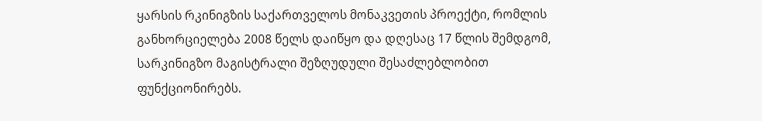ყარსის რკინიგზის საქართველოს მონაკვეთის პროექტი, რომლის განხორციელება 2008 წელს დაიწყო და დღესაც 17 წლის შემდგომ, სარკინიგზო მაგისტრალი შეზღუდული შესაძლებლობით ფუნქციონირებს.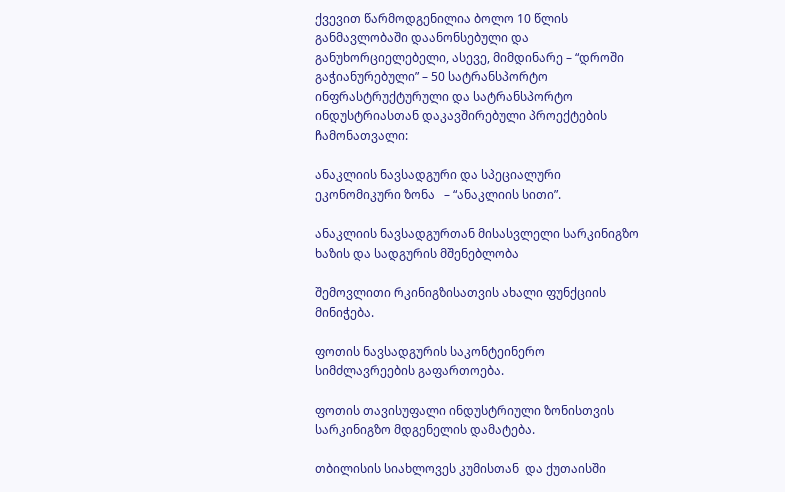ქვევით წარმოდგენილია ბოლო 10 წლის განმავლობაში დაანონსებული და განუხორციელებელი, ასევე, მიმდინარე – “დროში გაჭიანურებული” – 50 სატრანსპორტო ინფრასტრუქტურული და სატრანსპორტო ინდუსტრიასთან დაკავშირებული პროექტების ჩამონათვალი:

ანაკლიის ნავსადგური და სპეციალური ეკონომიკური ზონა   – “ანაკლიის სითი”.

ანაკლიის ნავსადგურთან მისასვლელი სარკინიგზო ხაზის და სადგურის მშენებლობა

შემოვლითი რკინიგზისათვის ახალი ფუნქციის მინიჭება.

ფოთის ნავსადგურის საკონტეინერო სიმძლავრეების გაფართოება.

ფოთის თავისუფალი ინდუსტრიული ზონისთვის სარკინიგზო მდგენელის დამატება.

თბილისის სიახლოვეს კუმისთან  და ქუთაისში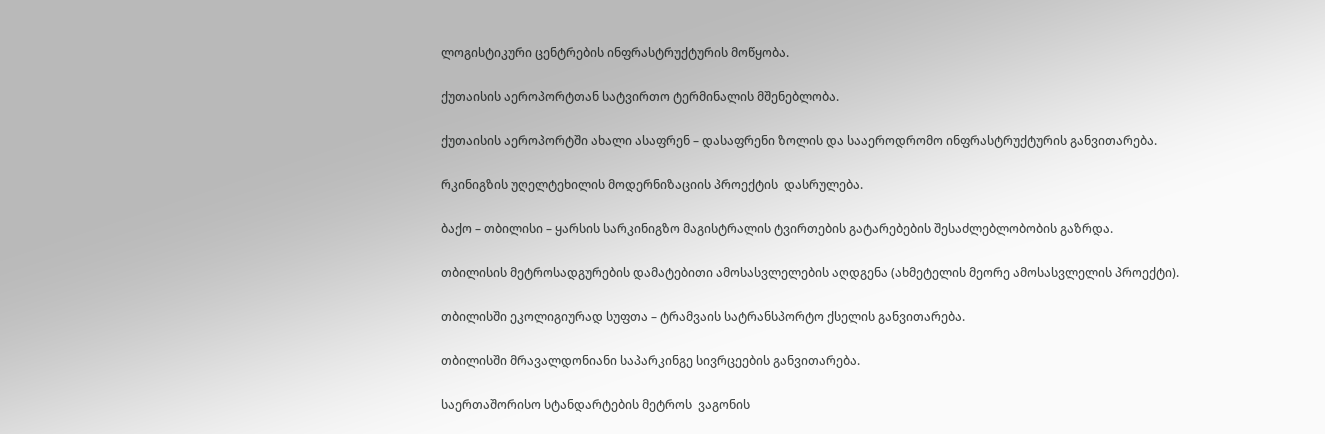ლოგისტიკური ცენტრების ინფრასტრუქტურის მოწყობა.

ქუთაისის აეროპორტთან სატვირთო ტერმინალის მშენებლობა.

ქუთაისის აეროპორტში ახალი ასაფრენ – დასაფრენი ზოლის და სააეროდრომო ინფრასტრუქტურის განვითარება.

რკინიგზის უღელტეხილის მოდერნიზაციის პროექტის  დასრულება.

ბაქო – თბილისი – ყარსის სარკინიგზო მაგისტრალის ტვირთების გატარებების შესაძლებლობობის გაზრდა.

თბილისის მეტროსადგურების დამატებითი ამოსასვლელების აღდგენა (ახმეტელის მეორე ამოსასვლელის პროექტი).

თბილისში ეკოლიგიურად სუფთა – ტრამვაის სატრანსპორტო ქსელის განვითარება.

თბილისში მრავალდონიანი საპარკინგე სივრცეების განვითარება.

საერთაშორისო სტანდარტების მეტროს  ვაგონის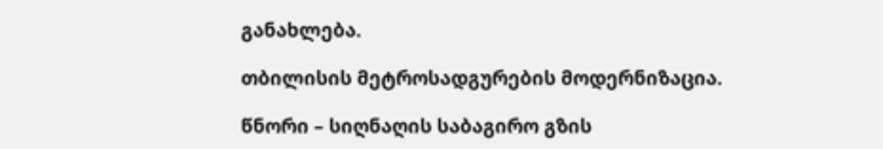განახლება.

თბილისის მეტროსადგურების მოდერნიზაცია.

წნორი – სიღნაღის საბაგირო გზის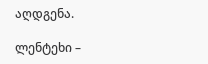აღდგენა.

ლენტეხი –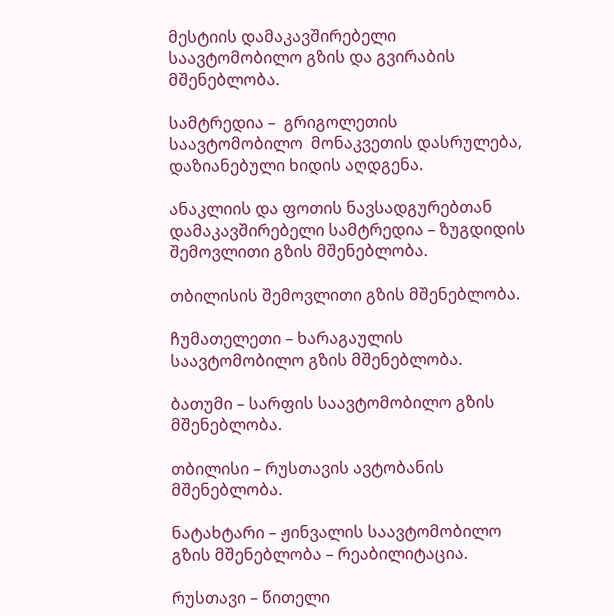მესტიის დამაკავშირებელი საავტომობილო გზის და გვირაბის მშენებლობა.

სამტრედია –  გრიგოლეთის საავტომობილო  მონაკვეთის დასრულება, დაზიანებული ხიდის აღდგენა.

ანაკლიის და ფოთის ნავსადგურებთან დამაკავშირებელი სამტრედია – ზუგდიდის შემოვლითი გზის მშენებლობა.

თბილისის შემოვლითი გზის მშენებლობა.

ჩუმათელეთი – ხარაგაულის საავტომობილო გზის მშენებლობა.

ბათუმი – სარფის საავტომობილო გზის  მშენებლობა.

თბილისი – რუსთავის ავტობანის მშენებლობა.

ნატახტარი – ჟინვალის საავტომობილო გზის მშენებლობა – რეაბილიტაცია.

რუსთავი – წითელი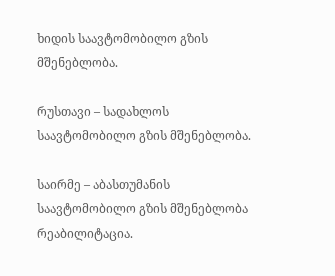ხიდის საავტომობილო გზის მშენებლობა.

რუსთავი – სადახლოს საავტომობილო გზის მშენებლობა.

საირმე – აბასთუმანის საავტომობილო გზის მშენებლობა რეაბილიტაცია.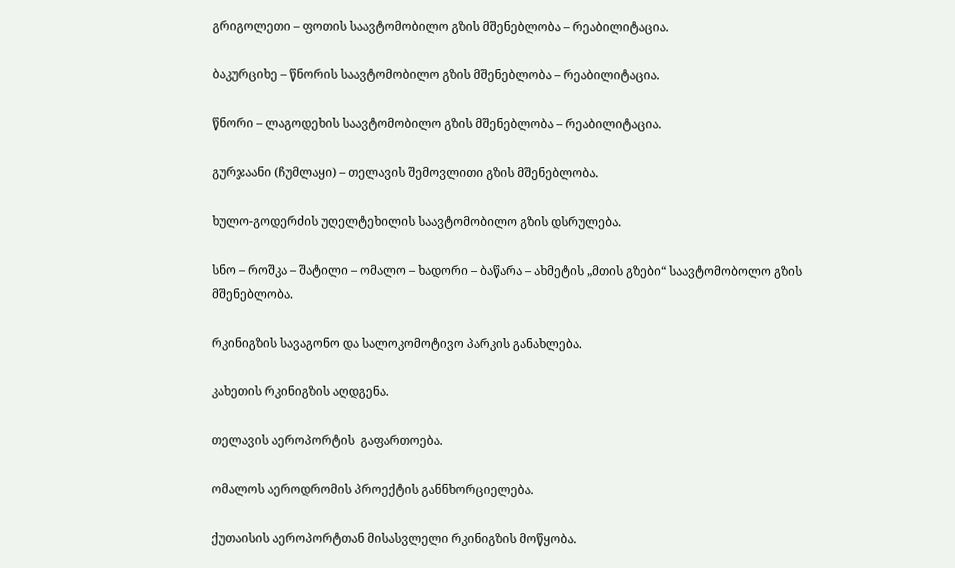გრიგოლეთი – ფოთის საავტომობილო გზის მშენებლობა – რეაბილიტაცია.

ბაკურციხე – წნორის საავტომობილო გზის მშენებლობა – რეაბილიტაცია.

წნორი – ლაგოდეხის საავტომობილო გზის მშენებლობა – რეაბილიტაცია.

გურჯაანი (ჩუმლაყი) – თელავის შემოვლითი გზის მშენებლობა.

ხულო-გოდერძის უღელტეხილის საავტომობილო გზის დსრულება.

სნო – როშკა – შატილი – ომალო – ხადორი – ბაწარა – ახმეტის „მთის გზები“ საავტომობოლო გზის მშენებლობა.

რკინიგზის სავაგონო და სალოკომოტივო პარკის განახლება.

კახეთის რკინიგზის აღდგენა.

თელავის აეროპორტის  გაფართოება.

ომალოს აეროდრომის პროექტის განნხორციელება.

ქუთაისის აეროპორტთან მისასვლელი რკინიგზის მოწყობა.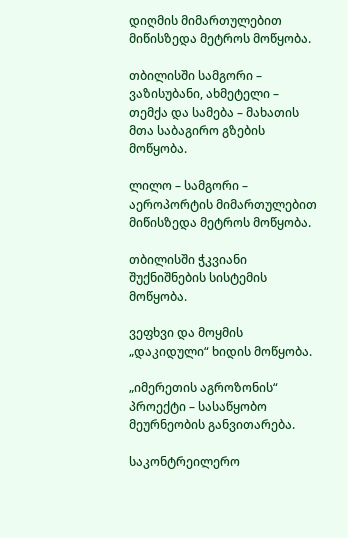დიღმის მიმართულებით მიწისზედა მეტროს მოწყობა.

თბილისში სამგორი – ვაზისუბანი, ახმეტელი – თემქა და სამება – მახათის მთა საბაგირო გზების მოწყობა.

ლილო – სამგორი – აეროპორტის მიმართულებით მიწისზედა მეტროს მოწყობა.

თბილისში ჭკვიანი შუქნიშნების სისტემის მოწყობა.

ვეფხვი და მოყმის „დაკიდული“ ხიდის მოწყობა.

„იმერეთის აგროზონის“ პროექტი – სასაწყობო მეურნეობის განვითარება.

საკონტრეილერო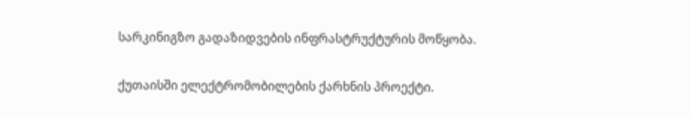სარკინიგზო გადაზიდვების ინფრასტრუქტურის მოწყობა.

ქუთაისში ელექტრომობილების ქარხნის პროექტი.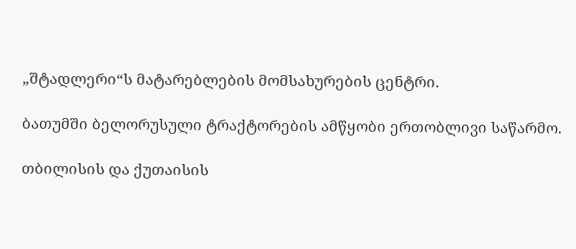„შტადლერი“ს მატარებლების მომსახურების ცენტრი.

ბათუმში ბელორუსული ტრაქტორების ამწყობი ერთობლივი საწარმო.

თბილისის და ქუთაისის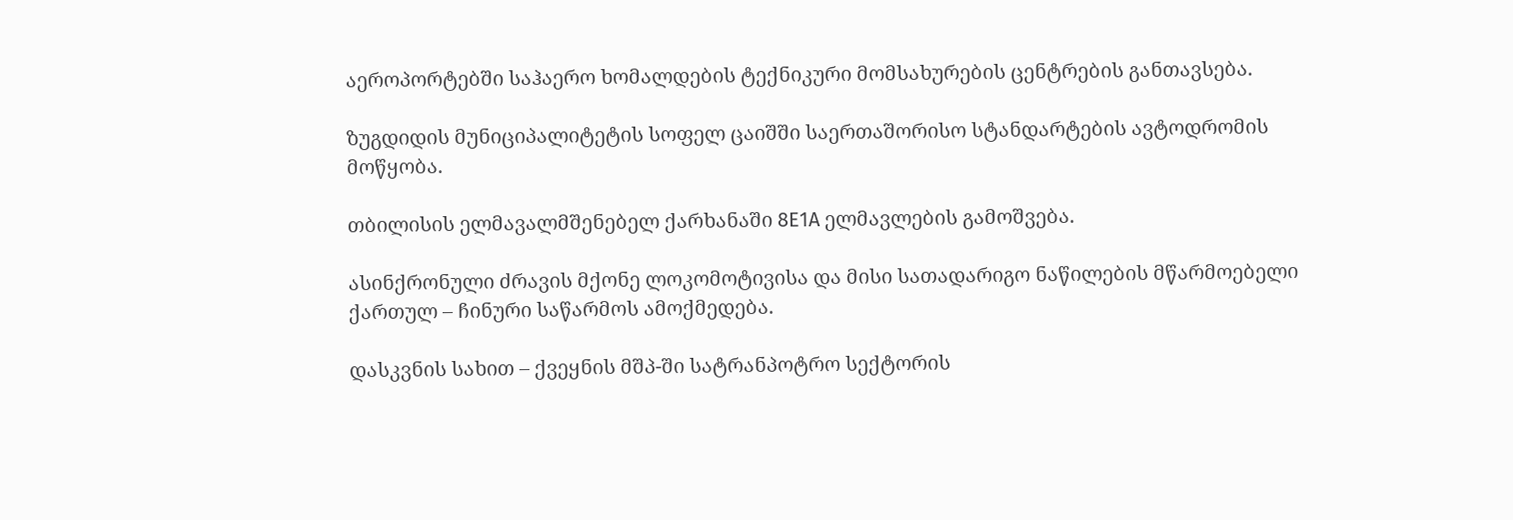აეროპორტებში საჰაერო ხომალდების ტექნიკური მომსახურების ცენტრების განთავსება.

ზუგდიდის მუნიციპალიტეტის სოფელ ცაიშში საერთაშორისო სტანდარტების ავტოდრომის მოწყობა.

თბილისის ელმავალმშენებელ ქარხანაში 8Е1А ელმავლების გამოშვება.

ასინქრონული ძრავის მქონე ლოკომოტივისა და მისი სათადარიგო ნაწილების მწარმოებელი ქართულ – ჩინური საწარმოს ამოქმედება.

დასკვნის სახით – ქვეყნის მშპ-ში სატრანპოტრო სექტორის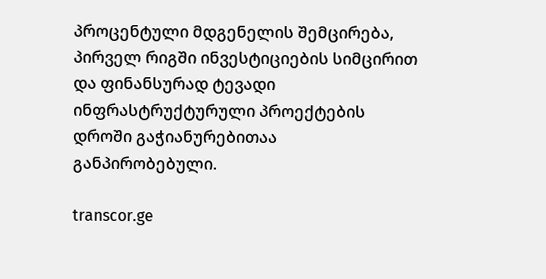პროცენტული მდგენელის შემცირება, პირველ რიგში ინვესტიციების სიმცირით და ფინანსურად ტევადი ინფრასტრუქტურული პროექტების დროში გაჭიანურებითაა განპირობებული.

transcor.ge